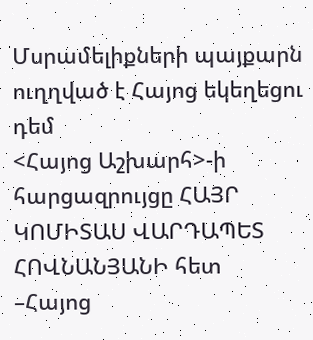Մսրամելիքների պայքարն ուղղված է Հայոց եկեղեցու դեմ
<Հայոց Աշխարհ>-ի հարցազրույցը ՀԱՅՐ ԿՈՄԻՏԱՍ ՎԱՐԴԱՊԵՏ ՀՈՎՆԱՆՅԱՆԻ հետ
–Հայոց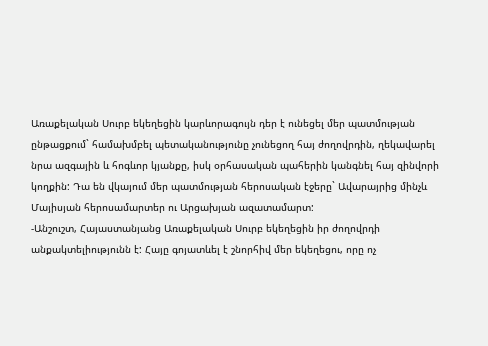Առաքելական Սուրբ եկեղեցին կարևորագույն դեր է ունեցել մեր պատմության ընթացքում` համախմբել պետականությունը չունեցող հայ ժողովրդին, ղեկավարել նրա ազգային և հոգևոր կյանքը, իսկ օրհասական պահերին կանգնել հայ զինվորի կողքին: Դա են վկայում մեր պատմության հերոսական էջերը` Ավարայրից մինչև Մայիսյան հերոսամարտեր ու Արցախյան ազատամարտ:
-Անշուշտ, Հայաստանյանց Առաքելական Սուրբ եկեղեցին իր ժողովրդի անքակտելիությունն է: Հայը գոյատևել է շնորհիվ մեր եկեղեցու, որը ոչ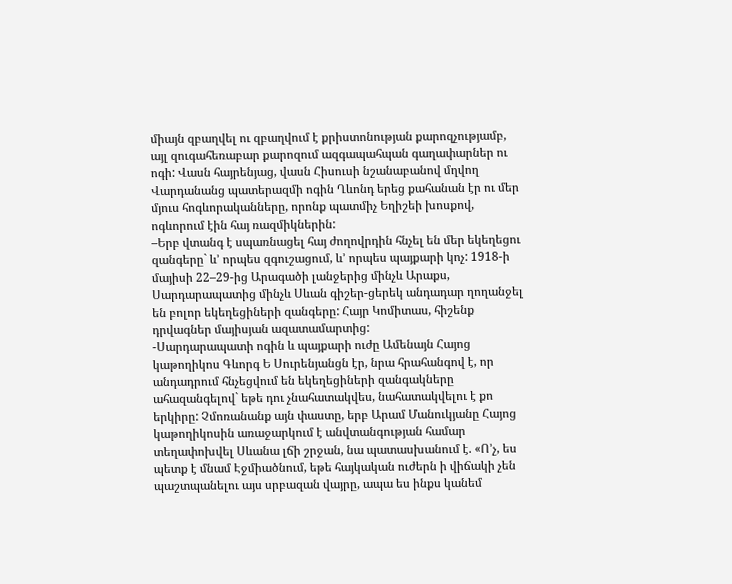միայն զբաղվել ու զբաղվում է քրիստոնության քարոզչությամբ, այլ զուգահեռաբար քարոզում ազգապահպան գաղափարներ ու ոգի: Վասն հայրենյաց, վասն Հիսուսի նշանաբանով մղվող Վարդանանց պատերազմի ոգին Ղևոնդ երեց քահանան էր ու մեր մյուս հոգևորականները, որոնք պատմիչ Եղիշեի խոսքով, ոգևորում էին հայ ռազմիկներին:
–Երբ վտանգ է սպառնացել հայ ժողովրդին հնչել են մեր եկեղեցու զանգերը` և’ որպես զգուշացում, և’ որպես պայքարի կոչ: 1918-ի մայիսի 22–29-ից Արագածի լանջերից մինչև Արաքս, Սարդարապատից մինչև Սևան գիշեր-ցերեկ անդադար ղողանջել են բոլոր եկեղեցիների զանգերը: Հայր Կոմիտաս, հիշենք դրվագներ մայիսյան ազատամարտից:
-Սարդարապատի ոգին և պայքարի ուժը Ամենայն Հայոց կաթողիկոս Գևորգ Ե Սուրենյանցն էր, նրա հրահանգով է, որ անդադրում հնչեցվում են եկեղեցիների զանգակները ահազանգելով` եթե դու չնահատակվես, նահատակվելու է քո երկիրը: Չմոռանանք այն փաստը, երբ Արամ Մանուկյանը Հայոց կաթողիկոսին առաջարկում է անվտանգության համար տեղափոխվել Սևանա լճի շրջան, նա պատասխանում է. «Ո’չ, ես պետք է մնամ Էջմիածնում, եթե հայկական ուժերն ի վիճակի չեն պաշտպանելու այս սրբազան վայրը, ապա ես ինքս կանեմ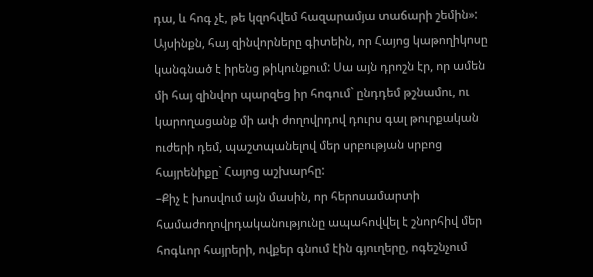դա, և հոգ չէ, թե կզոհվեմ հազարամյա տաճարի շեմին»: Այսինքն, հայ զինվորները գիտեին, որ Հայոց կաթողիկոսը կանգնած է իրենց թիկունքում: Սա այն դրոշն էր, որ ամեն մի հայ զինվոր պարզեց իր հոգում` ընդդեմ թշնամու, ու կարողացանք մի ափ ժողովրդով դուրս գալ թուրքական ուժերի դեմ, պաշտպանելով մեր սրբության սրբոց հայրենիքը` Հայոց աշխարհը:
–Քիչ է խոսվում այն մասին, որ հերոսամարտի համաժողովրդականությունը ապահովվել է շնորհիվ մեր հոգևոր հայրերի, ովքեր գնում էին գյուղերը, ոգեշնչում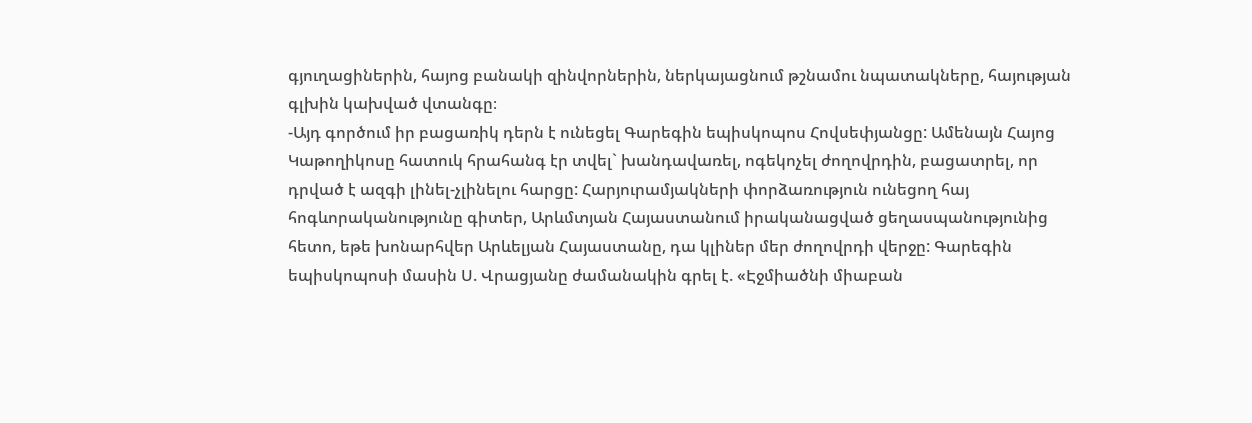գյուղացիներին, հայոց բանակի զինվորներին, ներկայացնում թշնամու նպատակները, հայության գլխին կախված վտանգը։
-Այդ գործում իր բացառիկ դերն է ունեցել Գարեգին եպիսկոպոս Հովսեփյանցը: Ամենայն Հայոց Կաթողիկոսը հատուկ հրահանգ էր տվել` խանդավառել, ոգեկոչել ժողովրդին, բացատրել, որ դրված է ազգի լինել-չլինելու հարցը: Հարյուրամյակների փորձառություն ունեցող հայ հոգևորականությունը գիտեր, Արևմտյան Հայաստանում իրականացված ցեղասպանությունից հետո, եթե խոնարհվեր Արևելյան Հայաստանը, դա կլիներ մեր ժողովրդի վերջը: Գարեգին եպիսկոպոսի մասին Ս. Վրացյանը ժամանակին գրել է. «Էջմիածնի միաբան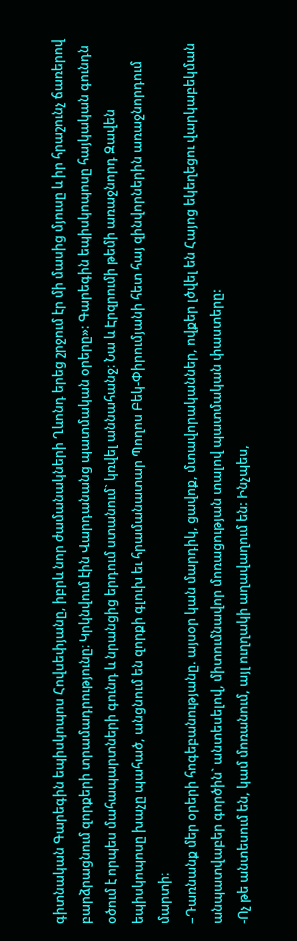գիտնական Գարեգին եպիսկոպոս Հովսեփյանը, իբրև նոր ժամանակների Ղևոնդ երեց շրջում էր մի մասից մյուսը և իր հրաշունչ ճառերով բարձրացնում զորքերի տրամադրությունը։ Կրկնվում էին Վարդանանց պատմական օրերը»: Գարեգին եպիսկոպոսը հայկական գունդն օծում է որպես մահապարտների գունդ և նրանցից երդում ստանում` կռվել աննահանջ։ Նա և Էրզրումի թեմի առաջնորդ Զավեն եպիսկոպոսը խաչը պահած, անցնում են զորքի գլուխ եւ հրամանատար Պողոս Բեկ-Փիրումյանի հետ հայ զինվորներին առաջնորդում մարտի։
–Դառնանք մեր օրերի հոգեբանությանը. այսօր կան մարդիկ, ցավոք, մտավորականներ, ովքեր լծվել են Հայոց եկեղեցու վարկաբեկման անպատվաբեր գործին` անտեսելով, միտումնավոր մոռացության տալով պատմական փաստերը:
-Ոչ թե անտեսում են, կամ մոռանում, այլ ուղղակի աղավաղում են: Ինչպես,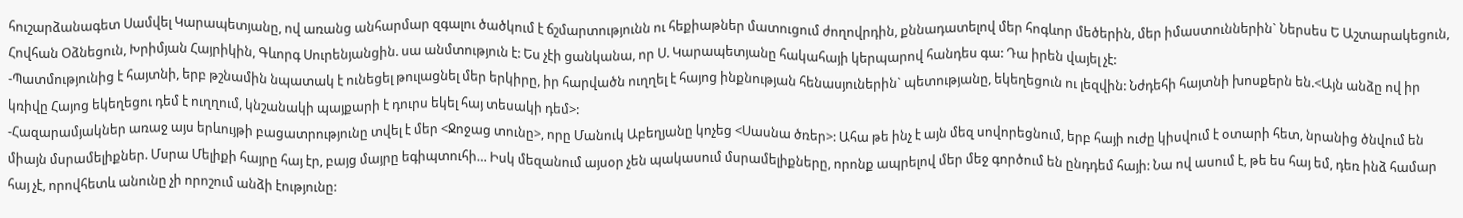հուշարձանագետ Սամվել Կարապետյանը, ով առանց անհարմար զգալու ծածկում է ճշմարտությունն ու հեքիաթներ մատուցում ժողովրդին, քննադատելով մեր հոգևոր մեծերին, մեր իմաստուններին` Ներսես Ե Աշտարակեցուն, Հովհան Օձնեցուն, Խրիմյան Հայրիկին, Գևորգ Սուրենյանցին. սա անմտություն է: Ես չէի ցանկանա, որ Ս. Կարապետյանը հակահայի կերպարով հանդես գա: Դա իրեն վայել չէ:
-Պատմությունից է հայտնի, երբ թշնամին նպատակ է ունեցել թուլացնել մեր երկիրը, իր հարվածն ուղղել է հայոց ինքնության հենասյուներին` պետությանը, եկեղեցուն ու լեզվին: Նժդեհի հայտնի խոսքերն են.<Այն անձը ով իր կռիվը Հայոց եկեղեցու դեմ է ուղղում, կնշանակի պայքարի է դուրս եկել հայ տեսակի դեմ>:
-Հազարամյակներ առաջ այս երևույթի բացատրությունը տվել է մեր <Ջոջաց տունը>, որը Մանուկ Աբեղյանը կոչեց <Սասնա ծռեր>: Ահա թե ինչ է այն մեզ սովորեցնում, երբ հայի ուժը կիսվում է օտարի հետ, նրանից ծնվում են միայն մսրամելիքներ. Մսրա Մելիքի հայրը հայ էր, բայց մայրը եգիպտուհի… Իսկ մեզանում այսօր չեն պակասում մսրամելիքները, որոնք ապրելով մեր մեջ գործում են ընդդեմ հայի: Նա ով ասում է, թե ես հայ եմ, դեռ ինձ համար հայ չէ, որովհետև անունը չի որոշում անձի էությունը: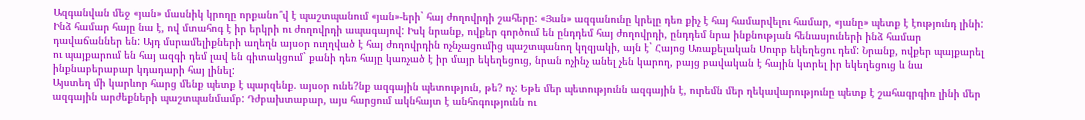Ազգանվան մեջ «յան» մասնիկ կրողը որքանո՞վ է պաշտպանում «յան»-երի` հայ ժողովրդի շահերը: «Յան» ազգանունը կրելը դեռ քիչ է հայ համարվելու համար, «յանը» պետք է էությունդ լինի: Ինձ համար հայը նա է, ով մտահոգ է իր երկրի ու ժողովրդի ապագայով: Իսկ նրանք, ովքեր գործում են ընդդեմ հայ ժողովրդի, ընդդեմ նրա ինքնության հենասյուների ինձ համար դավաճաններ են: Այդ մսրամելիքների աղեղն այսօր ուղղված է հայ ժողովրդին ոչնչացումից պաշտպանող կղզյակի, այն է` Հայոց Առաքելական Սուրբ եկեղեցու դեմ: Նրանք, ովքեր պայքարել ու պայքարում են հայ ազգի դեմ լավ են գիտակցում` քանի դեռ հայը կառչած է իր մայր եկեղեցուց, նրան ոչինչ անել չեն կարող, բայց բավական է հային կտրել իր եկեղեցուց և նա ինքնաբերաբար կդադարի հայ լինել:
Այստեղ մի կարևոր հարց մենք պետք է պարզենք. այսօր ունե?նք ազգային պետություն, թե? ոչ: Եթե մեր պետությունն ազգային է, ուրեմն մեր ղեկավարությունը պետք է շահագրգիռ լինի մեր ազգային արժեքների պաշտպանմամբ: Դժբախտաբար, այս հարցում ակնհայտ է անհոգությունն ու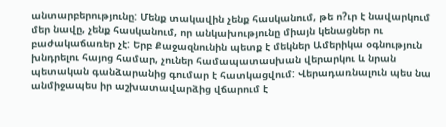անտարբերությունը: Մենք տակավին չենք հասկանում, թե ո?ւր է նավարկում մեր նավը, չենք հասկանում, որ անկախությունը միայն կենացներ ու բաժակաճառեր չէ: Երբ Քաջազնունին պետք է մեկներ Ամերիկա օգնություն խնդրելու հայոց համար, չուներ համապատասխան վերարկու և նրան պետական գանձարանից գումար է հատկացվում: Վերադառնալուն պես նա անմիջապես իր աշխատավարձից վճարում է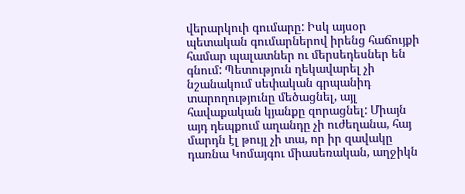վերարկուի գումարը: Իսկ այսօր պետական գումարներով իրենց հաճույքի համար պալատներ ու մերսեդեսներ են գնում: Պետություն ղեկավարել չի նշանակում սեփական գրպանիդ տարողությունը մեծացնել, այլ հավաքական կյանքը զորացնել: Միայն այդ դեպքում աղանդը չի ուժեղանա, հայ մարդն էլ թույլ չի տա, որ իր զավակը դառնա Կոմայգու միասեռական, աղջիկն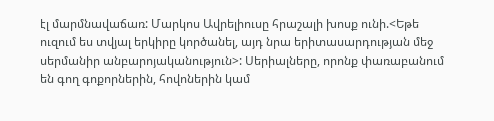էլ մարմնավաճառ: Մարկոս Ավրելիուսը հրաշալի խոսք ունի.<Եթե ուզում ես տվյալ երկիրը կործանել, այդ նրա երիտասարդության մեջ սերմանիր անբարոյականություն>: Սերիալները, որոնք փառաբանում են գող գոքորներին, հովոներին կամ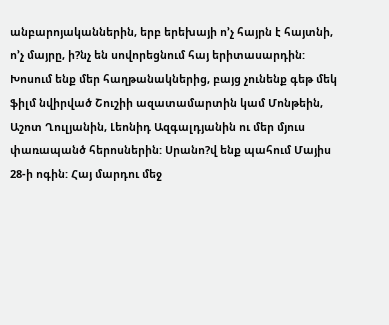անբարոյականներին, երբ երեխայի ո’չ հայրն է հայտնի, ո’չ մայրը, ի?նչ են սովորեցնում հայ երիտասարդին: Խոսում ենք մեր հաղթանակներից, բայց չունենք գեթ մեկ ֆիլմ նվիրված Շուշիի ազատամարտին կամ Մոնթեին, Աշոտ Ղուլյանին, Լեոնիդ Ազգալդյանին ու մեր մյուս փառապանծ հերոսներին: Սրանո?վ ենք պահում Մայիս 28-ի ոգին: Հայ մարդու մեջ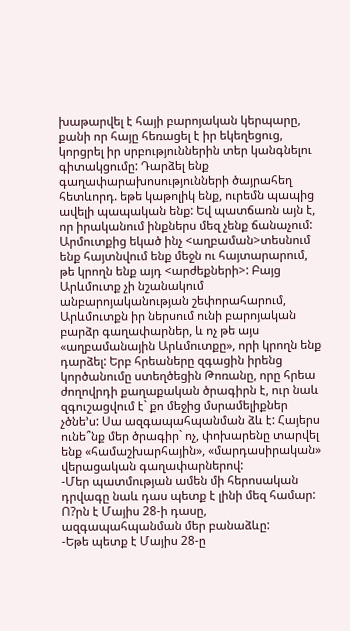խաթարվել է հայի բարոյական կերպարը, քանի որ հայը հեռացել է իր եկեղեցուց, կորցրել իր սրբություններին տեր կանգնելու գիտակցումը: Դարձել ենք գաղափարախոսությունների ծայրահեղ հետևորդ. եթե կաթոլիկ ենք, ուրեմն պապից ավելի պապական ենք: Եվ պատճառն այն է, որ իրականում ինքներս մեզ չենք ճանաչում: Արմուտքից եկած ինչ <աղբաման>տեսնում ենք հայտնվում ենք մեջն ու հայտարարում, թե կրողն ենք այդ <արժեքների>: Բայց Արևմուտք չի նշանակում անբարոյականության շեփորահարում, Արևմուտքն իր ներսում ունի բարոյական բարձր գաղափարներ, և ոչ թե այս «աղբամանային Արևմուտքը», որի կրողն ենք դարձել: Երբ հրեաները զգացին իրենց կործանումը ստեղծեցին Թոռանը, որը հրեա ժողովրդի քաղաքական ծրագիրն է, ուր նաև զգուշացվում է` քո մեջից մսրամելիքներ չծնե’ս: Սա ազգապահպանման ձև է: Հայերս ունե՞նք մեր ծրագիր` ոչ, փոխարենը տարվել ենք «համաշխարհային», «մարդասիրական» վերացական գաղափարներով:
-Մեր պատմության ամեն մի հերոսական դրվագը նաև դաս պետք է լինի մեզ համար: Ո?րն է Մայիս 28-ի դասը, ազգապահպանման մեր բանաձևը:
-Եթե պետք է Մայիս 28-ը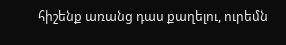հիշենք առանց դաս քաղելու, ուրեմն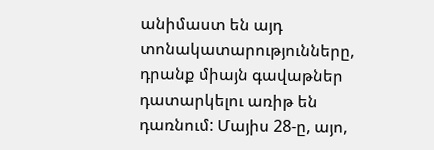անիմաստ են այդ տոնակատարությունները, դրանք միայն գավաթներ դատարկելու առիթ են դառնում: Մայիս 28-ը, այո,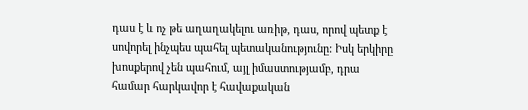դաս է և ոչ թե աղաղակելու առիթ, դաս, որով պետք է սովորել ինչպես պահել պետականությունը: Իսկ երկիրը խոսքերով չեն պահում, այլ իմաստությամբ, դրա համար հարկավոր է հավաքական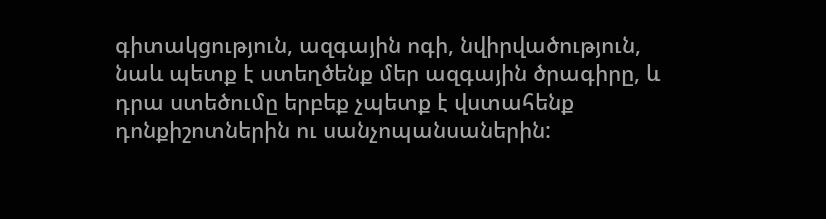գիտակցություն, ազգային ոգի, նվիրվածություն, նաև պետք է ստեղծենք մեր ազգային ծրագիրը, և դրա ստեծումը երբեք չպետք է վստահենք դոնքիշոտներին ու սանչոպանսաներին: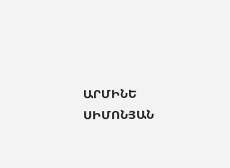ԱՐՄԻՆԵ ՍԻՄՈՆՅԱՆ